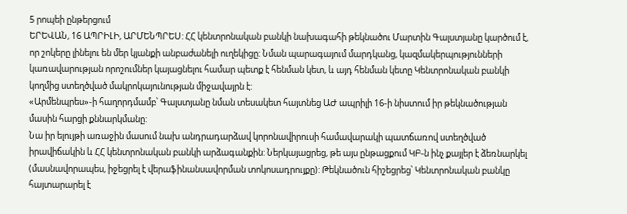5 րոպեի ընթերցում
ԵՐԵՎԱՆ, 16 ԱՊՐԻԼԻ, ԱՐՄԵՆՊՐԵՍ: ՀՀ կենտրոնական բանկի նախագահի թեկնածու Մարտին Գալստյանը կարծում է, որ շոկերը լինելու են մեր կյանքի անբաժանելի ուղեկիցը: Նման պարագայում մարդկանց, կազմակերպությունների կառավարության որոշումներ կայացնելու համար պետք է հենման կետ, և այդ հենման կետը Կենտրոնական բանկի կողմից ստեղծված մակրոկայունության միջավայրն է:
«Արմենպրես»-ի հաղորդմամբ՝ Գալստյանը նման տեսակետ հայտնեց ԱԺ ապրիլի 16-ի նիստում իր թեկնածության մասին հարցի քննարկմանը:
Նա իր ելույթի առաջին մասում նախ անդրադարձավ կորոնավիրուսի համավարակի պատճառով ստեղծված իրավիճակին և ՀՀ կենտրոնական բանկի արձագանքին: Ներկայացրեց, թե այս ընթացքում ԿԲ-ն ինչ քայլեր է ձեռնարկել (մասնավորապես, իջեցրել է վերաֆինանսավորման տոկոսադրույքը): Թեկնածուն հիշեցրեց՝ Կենտրոնական բանկը հայտարարել է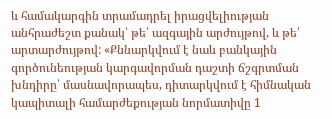և համակարգին տրամադրել իրացվելիության անհրաժեշտ քանակ՝ թե՛ ազգային արժույթով, և թե՛ արտարժույթով: «Քննարկվում է նաև բանկային գործունեության կարգավորման դաշտի ճշգրտման խնդիրը՝ մասնավորապես, դիտարկվում է հիմնական կապիտալի համարժեքության նորմատիվը 1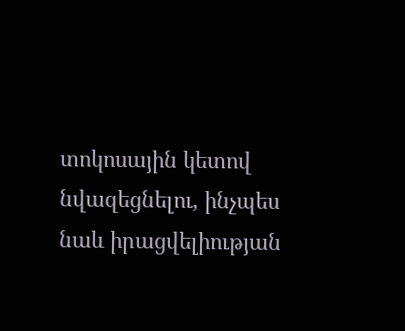տոկոսային կետով նվազեցնելու, ինչպես նաև իրացվելիության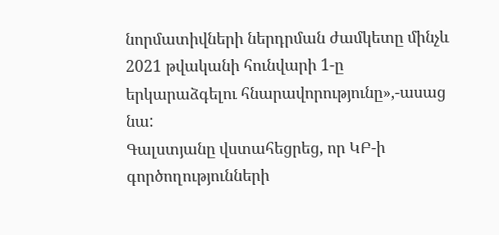նորմատիվների ներդրման ժամկետը մինչև 2021 թվականի հունվարի 1-ը երկարաձգելու հնարավորությունը»,-ասաց նա:
Գալստյանը վստահեցրեց, որ ԿԲ-ի գործողությունների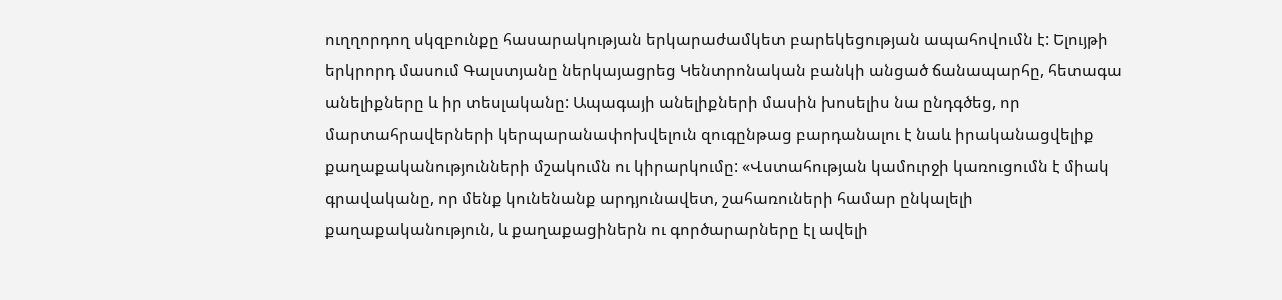ուղղորդող սկզբունքը հասարակության երկարաժամկետ բարեկեցության ապահովումն է: Ելույթի երկրորդ մասում Գալստյանը ներկայացրեց Կենտրոնական բանկի անցած ճանապարհը, հետագա անելիքները և իր տեսլականը: Ապագայի անելիքների մասին խոսելիս նա ընդգծեց, որ մարտահրավերների կերպարանափոխվելուն զուգընթաց բարդանալու է նաև իրականացվելիք քաղաքականությունների մշակումն ու կիրարկումը: «Վստահության կամուրջի կառուցումն է միակ գրավականը, որ մենք կունենանք արդյունավետ, շահառուների համար ընկալելի քաղաքականություն, և քաղաքացիներն ու գործարարները էլ ավելի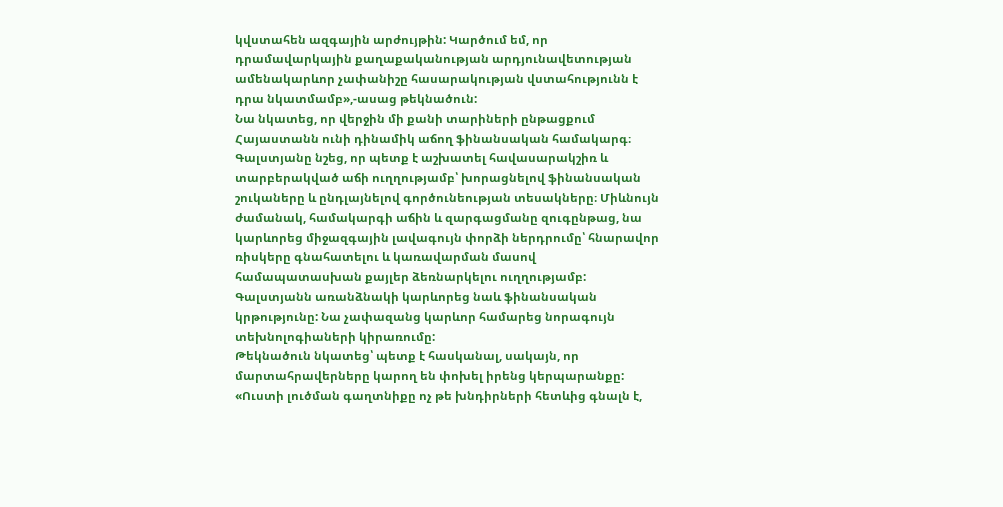կվստահեն ազգային արժույթին: Կարծում եմ, որ դրամավարկային քաղաքականության արդյունավետության ամենակարևոր չափանիշը հասարակության վստահությունն է դրա նկատմամբ»,-ասաց թեկնածուն:
Նա նկատեց, որ վերջին մի քանի տարիների ընթացքում Հայաստանն ունի դինամիկ աճող ֆինանսական համակարգ։ Գալստյանը նշեց, որ պետք է աշխատել հավասարակշիռ և տարբերակված աճի ուղղությամբ՝ խորացնելով ֆինանսական շուկաները և ընդլայնելով գործունեության տեսակները։ Միևնույն ժամանակ, համակարգի աճին և զարգացմանը զուգընթաց, նա կարևորեց միջազգային լավագույն փորձի ներդրումը՝ հնարավոր ռիսկերը գնահատելու և կառավարման մասով համապատասխան քայլեր ձեռնարկելու ուղղությամբ: Գալստյանն առանձնակի կարևորեց նաև ֆինանսական կրթությունը: Նա չափազանց կարևոր համարեց նորագույն տեխնոլոգիաների կիրառումը:
Թեկնածուն նկատեց՝ պետք է հասկանալ, սակայն, որ մարտահրավերները կարող են փոխել իրենց կերպարանքը: «Ուստի լուծման գաղտնիքը ոչ թե խնդիրների հետևից գնալն է,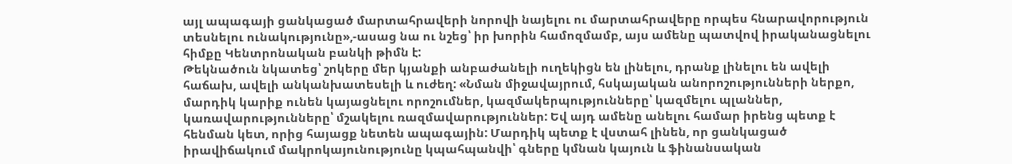այլ ապագայի ցանկացած մարտահրավերի նորովի նայելու ու մարտահրավերը որպես հնարավորություն տեսնելու ունակությունը»,-ասաց նա ու նշեց՝ իր խորին համոզմամբ, այս ամենը պատվով իրականացնելու հիմքը Կենտրոնական բանկի թիմն է:
Թեկնածուն նկատեց՝ շոկերը մեր կյանքի անբաժանելի ուղեկիցն են լինելու, դրանք լինելու են ավելի հաճախ, ավելի անկանխատեսելի և ուժեղ: «Նման միջավայրում, հսկայական անորոշությունների ներքո, մարդիկ կարիք ունեն կայացնելու որոշումներ, կազմակերպությունները՝ կազմելու պլաններ, կառավարությունները՝ մշակելու ռազմավարություններ: Եվ այդ ամենը անելու համար իրենց պետք է հենման կետ, որից հայացք նետեն ապագային: Մարդիկ պետք է վստահ լինեն, որ ցանկացած իրավիճակում մակրոկայունությունը կպահպանվի՝ գները կմնան կայուն և ֆինանսական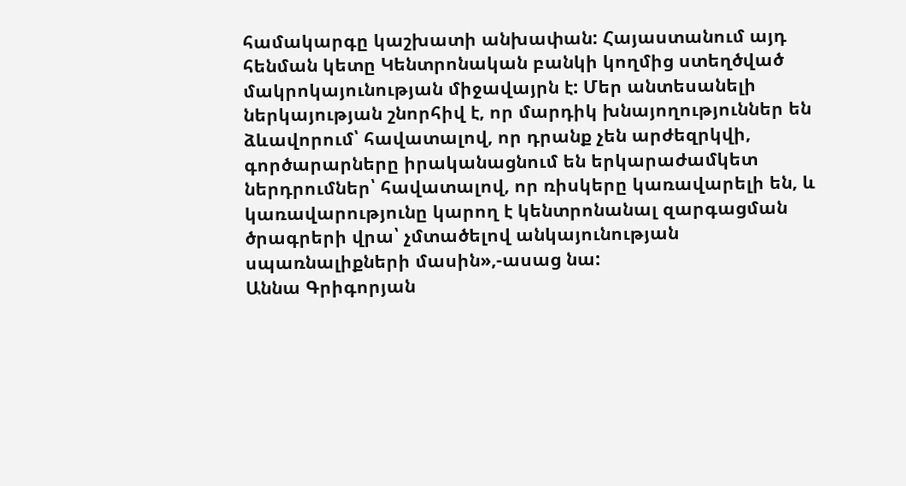համակարգը կաշխատի անխափան: Հայաստանում այդ հենման կետը Կենտրոնական բանկի կողմից ստեղծված մակրոկայունության միջավայրն է: Մեր անտեսանելի ներկայության շնորհիվ է, որ մարդիկ խնայողություններ են ձևավորում՝ հավատալով, որ դրանք չեն արժեզրկվի, գործարարները իրականացնում են երկարաժամկետ ներդրումներ՝ հավատալով, որ ռիսկերը կառավարելի են, և կառավարությունը կարող է կենտրոնանալ զարգացման ծրագրերի վրա՝ չմտածելով անկայունության սպառնալիքների մասին»,-ասաց նա:
Աննա Գրիգորյան